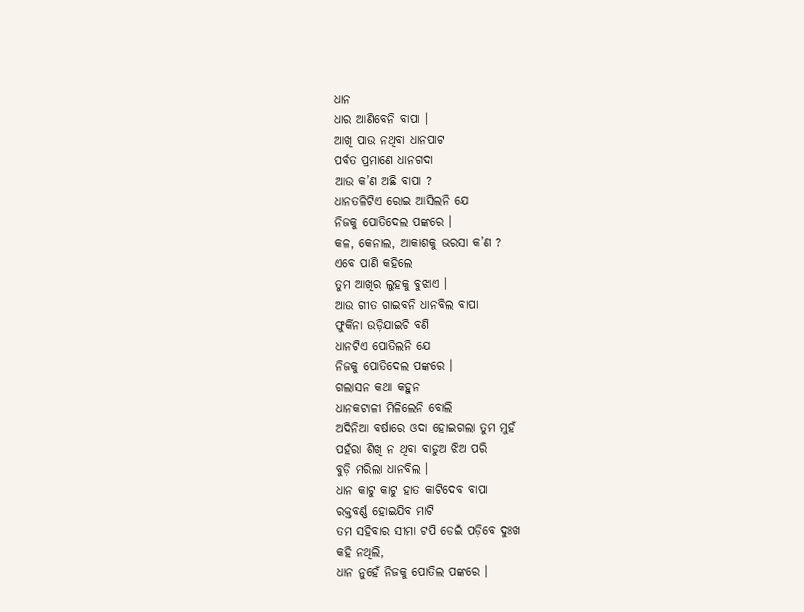ଧାନ
ଧାର ଆଣିବେନି ବାପା ।
ଆଖି ପାଉ ନଥିବା ଧାନପାଟ
ପର୍ବତ ପ୍ରମାଣେ ଧାନଗଦା
ଆଉ କ’ଣ ଅଛି ବାପା ?
ଧାନତଳିଟିଏ ରୋଇ ଆସିଲନି ଯେ
ନିଜକୁ ପୋତିଦେଲ ପଙ୍କରେ ।
କଳ, କେନାଲ, ଆକାଶକୁ ଭରସା କ’ଣ ?
ଏବେ ପାଣି କହିଲେ
ତୁମ ଆଖିର ଲୁହକୁ ବୁଝାଏ ।
ଆଉ ଗୀତ ଗାଇବନି ଧାନବିଲ ବାପା
ଫୁର୍କିନା ଉଡ଼ିଯାଇଚି ବଣି
ଧାନଟିଏ ପୋତିଲନି ଯେ
ନିଜକୁ ପୋତିଦେଲ ପଙ୍କରେ ।
ଗଲାସନ କଥା କହୁନ
ଧାନକଟାଳୀ ମିଳିଲେନି ବୋଲି
ଅଦିନିଆ ବର୍ଷାରେ ଓଦା ହୋଇଗଲା ତୁମ ମୁହଁ
ପହଁରା ଶିଖି ନ ଥିବା ବାଡୁଅ ଝିଅ ପରି
ବୁଡ଼ି ମରିଲା ଧାନବିଲ ।
ଧାନ କାଟୁ କାଟୁ ହାତ କାଟିଦେବ ବାପା
ରକ୍ତବର୍ଣ୍ଣ ହୋଇଯିବ ମାଟି
ତମ ସହିବାର ସୀମା ଟପି ଡେଇଁ ପଡ଼ିବେ ଦୁଃଖ
କହି ନଥିଲି,
ଧାନ ନୁହେଁ ନିଜକୁ ପୋତିଲ ପଙ୍କରେ ।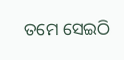ତମେ ସେଇଠି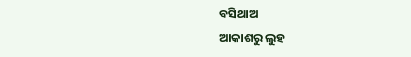ବସିଥାଅ
ଆକାଶରୁ ଲୁହ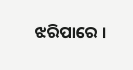ଝରିପାରେ ।